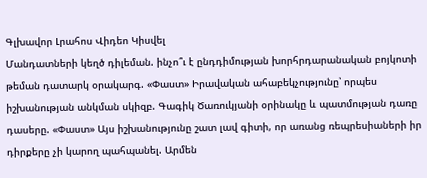Գլխավոր Լրահոս Վիդեո Կիսվել
Մանդատների կեղծ դիլեման. ինչո՞ւ է ընդդիմության խորհրդարանական բոյկոտի թեման դատարկ օրակարգ. «Փաստ» Իրավական ահաբեկչությունը՝ որպես իշխանության անկման սկիզբ. Գագիկ Ծառուկյանի օրինակը և պատմության դառը դասերը. «Փաստ» Այս իշխանությունը շատ լավ գիտի, որ առանց ռեպրեսիաների իր դիրքերը չի կարող պահպանել. Արմեն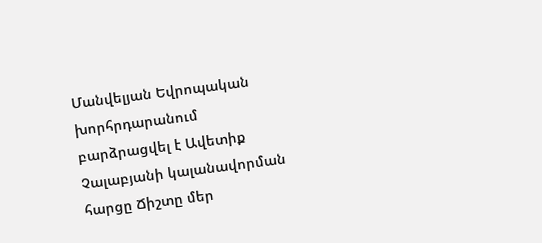Մանվելյան Եվրոպական խորհրդարանում բարձրացվել է Ավետիք Չալաբյանի կալանավորման հարցը Ճիշտը մեր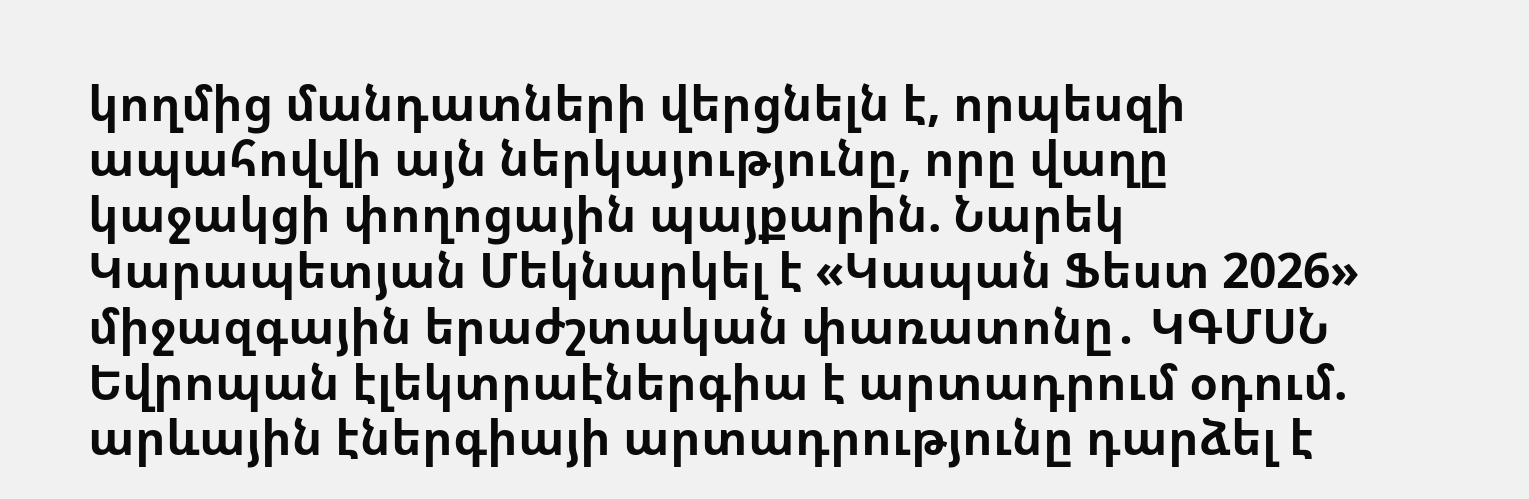կողմից մանդատների վերցնելն է, որպեսզի ապահովվի այն ներկայությունը, որը վաղը կաջակցի փողոցային պայքարին. Նարեկ Կարապետյան Մեկնարկել է «Կապան Ֆեստ 2026» միջազգային երաժշտական փառատոնը․ ԿԳՄՍՆ Եվրոպան էլեկտրաէներգիա է արտադրում օդում. արևային էներգիայի արտադրությունը դարձել է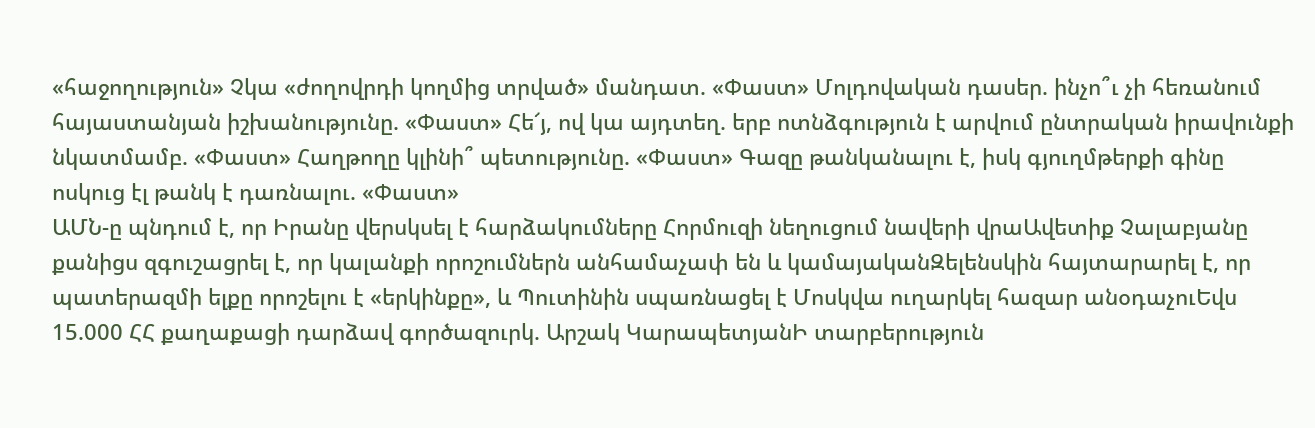«հաջողություն» Չկա «ժողովրդի կողմից տրված» մանդատ. «Փաստ» Մոլդովական դասեր. ինչո՞ւ չի հեռանում հայաստանյան իշխանությունը. «Փաստ» Հե՜յ, ով կա այդտեղ. երբ ոտնձգություն է արվում ընտրական իրավունքի նկատմամբ. «Փաստ» Հաղթողը կլինի՞ պետությունը. «Փաստ» Գազը թանկանալու է, իսկ գյուղմթերքի գինը ոսկուց էլ թանկ է դառնալու. «Փաստ»
ԱՄՆ-ը պնդում է, որ Իրանը վերսկսել է հարձակումները Հորմուզի նեղուցում նավերի վրաԱվետիք Չալաբյանը քանիցս զգուշացրել է, որ կալանքի որոշումներն անհամաչափ են և կամայականԶելենսկին հայտարարել է, որ պատերազմի ելքը որոշելու է «երկինքը», և Պուտինին սպառնացել է Մոսկվա ուղարկել հազար անօդաչուԵվս 15.000 ՀՀ քաղաքացի դարձավ գործազուրկ. Արշակ ԿարապետյանԻ տարբերություն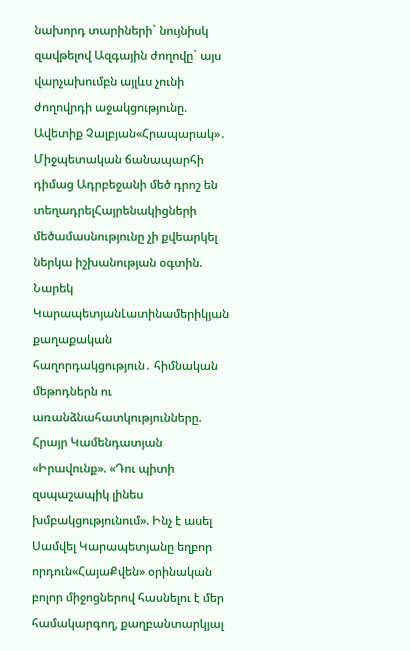նախորդ տարիների` նույնիսկ զավթելով Ազգային ժողովը` այս վարչախումբն այլևս չունի ժողովրդի աջակցությունը. Ավետիք Չալբյան«Հրապարակ»․ Միջպետական ճանապարհի դիմաց Ադրբեջանի մեծ դրոշ են տեղադրելՀայրենակիցների մեծամասնությունը չի քվեարկել ներկա իշխանության օգտին. Նարեկ ԿարապետյանԼատինամերիկյան քաղաքական հաղորդակցություն․ հիմնական մեթոդներն ու առանձնահատկությունները. Հրայր Կամենդատյան «Իրավունք». «Դու պիտի զսպաշապիկ լինես խմբակցությունում». Ինչ է ասել Սամվել Կարապետյանը եղբոր որդուն«ՀայաՔվեն» օրինական բոլոր միջոցներով հասնելու է մեր համակարգող, քաղբանտարկյալ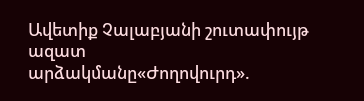Ավետիք Չալաբյանի շուտափույթ ազատ արձակմանը«Ժողովուրդ».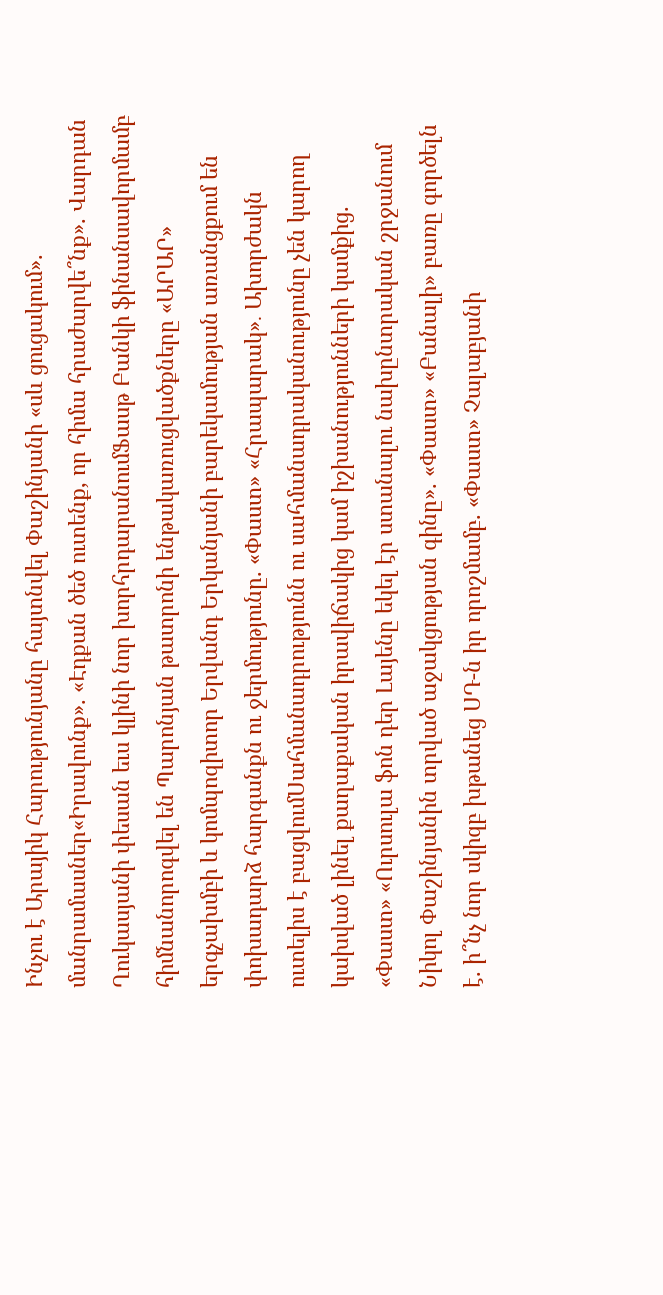Ինչու է Արայիկ Հարությունյանը հայտնվել Փաշինյանի «սև ցուցակում». մանրամասներ«Իրավունք». «Էդքան ծեծ ուտենք, որ հիմա հրաժարվե՞նք». Վարդան Ղուկասյանի փեսան եւս կլինի նոր խորհրդարանումՖասթ Բանկի ֆինանսավորմամբ հիմնանորոգվել են Պարոնյան թատրոնի ենթակառուցվածքները «ԱՐԱՐ» երգչախմբի և կոմպոզիտոր Երվանդ Երկանյանի բարեկամության առանցքում են փոխադարձ հարգանքն ու ջերմությունը. «Փաստ» «Հրապարակ»․ Ախորժակն ուտելիս է բացվումՍահմանադրությունն ու սահմանադրականությունը չեն կարող կախված լինել քաղաքական իրավիճակից կամ իշխանությունների կամքից. «Փաստ» «Ուրսուլա ֆոն դեր Լայենը եկել էր ստանալու նախընտրական շրջանում Նիկոլ Փաշինյանին տրված աջակցության գինը». «Փաստ» «Բանալի» բառը գործելն է. ի՞նչ նոր սկիզբ խթանեց ՍԴ-ն իր որոշմամբ. «Փաստ» Չալաբյանի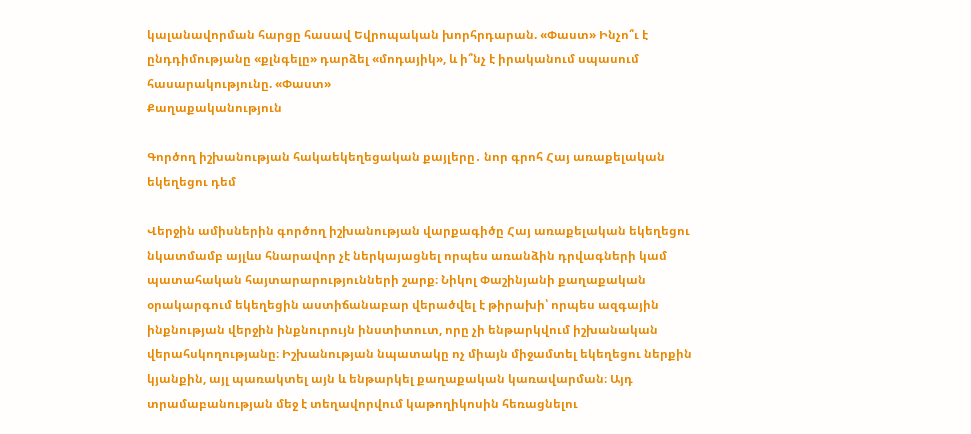կալանավորման հարցը հասավ Եվրոպական խորհրդարան. «Փաստ» Ինչո՞ւ է ընդդիմությանը «քլնգելը» դարձել «մոդայիկ», և ի՞նչ է իրականում սպասում հասարակությունը. «Փաստ»
Քաղաքականություն

Գործող իշխանության հակաեկեղեցական քայլերը․ նոր գրոհ Հայ առաքելական եկեղեցու դեմ

Վերջին ամիսներին գործող իշխանության վարքագիծը Հայ առաքելական եկեղեցու նկատմամբ այլևս հնարավոր չէ ներկայացնել որպես առանձին դրվագների կամ պատահական հայտարարությունների շարք։ Նիկոլ Փաշինյանի քաղաքական օրակարգում եկեղեցին աստիճանաբար վերածվել է թիրախի՝ որպես ազգային ինքնության վերջին ինքնուրույն ինստիտուտ, որը չի ենթարկվում իշխանական վերահսկողությանը։ Իշխանության նպատակը ոչ միայն միջամտել եկեղեցու ներքին կյանքին, այլ պառակտել այն և ենթարկել քաղաքական կառավարման։ Այդ տրամաբանության մեջ է տեղավորվում կաթողիկոսին հեռացնելու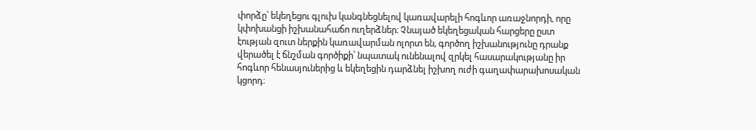փորձը՝ եկեղեցու գլուխ կանգնեցնելով կառավարելի հոգևոր առաջնորդի, որը կփոխանցի իշխանահաճո ուղերձներ։ Չնայած եկեղեցական հարցերը ըստ էության զուտ ներքին կառավարման ոլորտ են, գործող իշխանությունը դրանք վերածել է ճնշման գործիքի՝ նպատակ ունենալով զրկել հասարակությանը իր հոգևոր հենասյուներից և եկեղեցին դարձնել իշխող ուժի գաղափարախոսական կցորդ։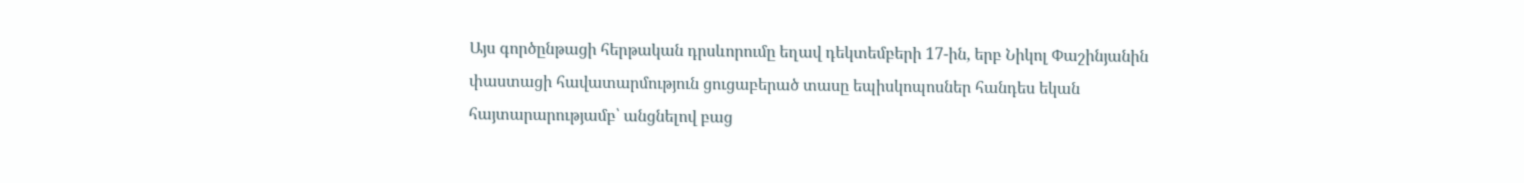Այս գործընթացի հերթական դրսևորումը եղավ դեկտեմբերի 17-ին, երբ Նիկոլ Փաշինյանին փաստացի հավատարմություն ցուցաբերած տասը եպիսկոպոսներ հանդես եկան հայտարարությամբ՝ անցնելով բաց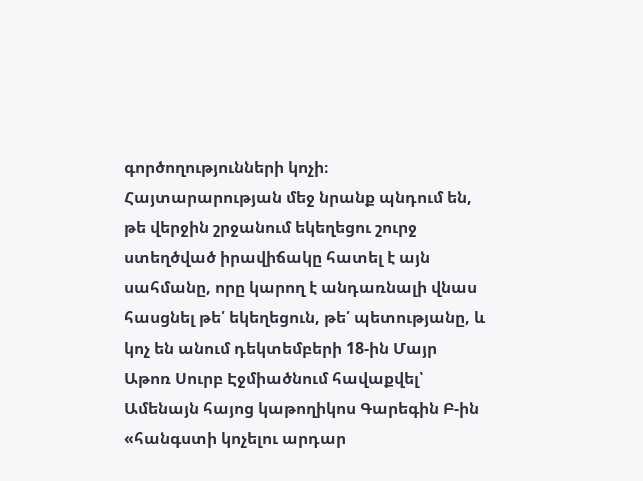գործողությունների կոչի։ Հայտարարության մեջ նրանք պնդում են, թե վերջին շրջանում եկեղեցու շուրջ ստեղծված իրավիճակը հատել է այն սահմանը, որը կարող է անդառնալի վնաս հասցնել թե՛ եկեղեցուն, թե՛ պետությանը, և կոչ են անում դեկտեմբերի 18-ին Մայր Աթոռ Սուրբ Էջմիածնում հավաքվել՝ Ամենայն հայոց կաթողիկոս Գարեգին Բ-ին «հանգստի կոչելու արդար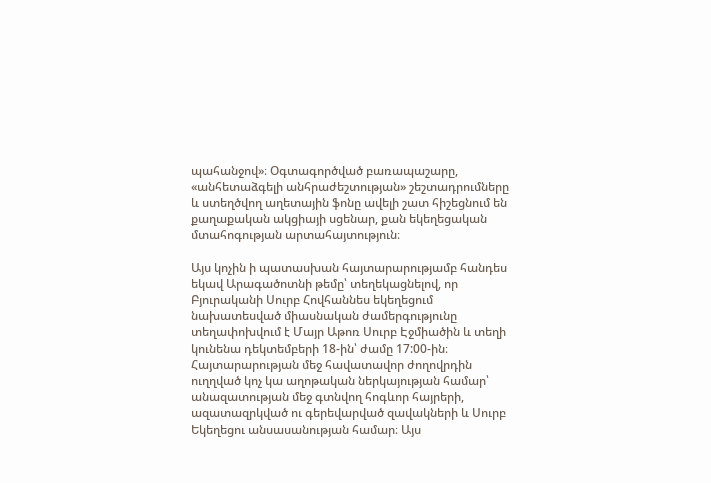պահանջով»։ Օգտագործված բառապաշարը, «անհետաձգելի անհրաժեշտության» շեշտադրումները և ստեղծվող աղետային ֆոնը ավելի շատ հիշեցնում են քաղաքական ակցիայի սցենար, քան եկեղեցական մտահոգության արտահայտություն։

Այս կոչին ի պատասխան հայտարարությամբ հանդես եկավ Արագածոտնի թեմը՝ տեղեկացնելով, որ Բյուրականի Սուրբ Հովհաննես եկեղեցում նախատեսված միասնական ժամերգությունը տեղափոխվում է Մայր Աթոռ Սուրբ Էջմիածին և տեղի կունենա դեկտեմբերի 18-ին՝ ժամը 17:00-ին։ Հայտարարության մեջ հավատավոր ժողովրդին ուղղված կոչ կա աղոթական ներկայության համար՝ անազատության մեջ գտնվող հոգևոր հայրերի, ազատազրկված ու գերեվարված զավակների և Սուրբ Եկեղեցու անսասանության համար։ Այս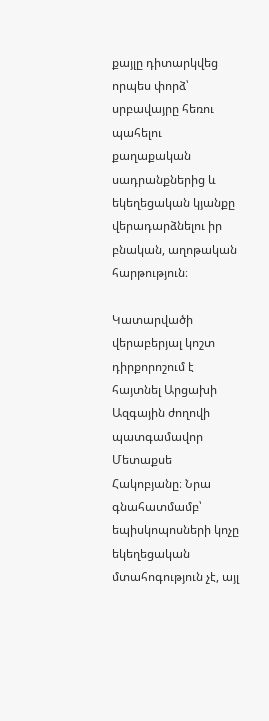քայլը դիտարկվեց որպես փորձ՝ սրբավայրը հեռու պահելու քաղաքական սադրանքներից և եկեղեցական կյանքը վերադարձնելու իր բնական, աղոթական հարթություն։

Կատարվածի վերաբերյալ կոշտ դիրքորոշում է հայտնել Արցախի Ազգային ժողովի պատգամավոր Մետաքսե Հակոբյանը։ Նրա գնահատմամբ՝ եպիսկոպոսների կոչը եկեղեցական մտահոգություն չէ, այլ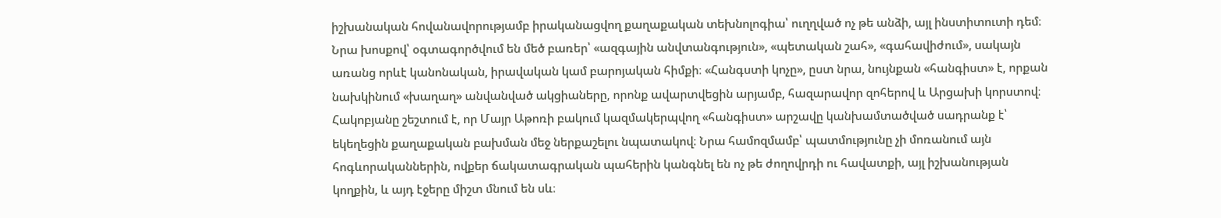իշխանական հովանավորությամբ իրականացվող քաղաքական տեխնոլոգիա՝ ուղղված ոչ թե անձի, այլ ինստիտուտի դեմ։ Նրա խոսքով՝ օգտագործվում են մեծ բառեր՝ «ազգային անվտանգություն», «պետական շահ», «գահավիժում», սակայն առանց որևէ կանոնական, իրավական կամ բարոյական հիմքի։ «Հանգստի կոչը», ըստ նրա, նույնքան «հանգիստ» է, որքան նախկինում «խաղաղ» անվանված ակցիաները, որոնք ավարտվեցին արյամբ, հազարավոր զոհերով և Արցախի կորստով։ Հակոբյանը շեշտում է, որ Մայր Աթոռի բակում կազմակերպվող «հանգիստ» արշավը կանխամտածված սադրանք է՝ եկեղեցին քաղաքական բախման մեջ ներքաշելու նպատակով։ Նրա համոզմամբ՝ պատմությունը չի մոռանում այն հոգևորականներին, ովքեր ճակատագրական պահերին կանգնել են ոչ թե ժողովրդի ու հավատքի, այլ իշխանության կողքին, և այդ էջերը միշտ մնում են սև։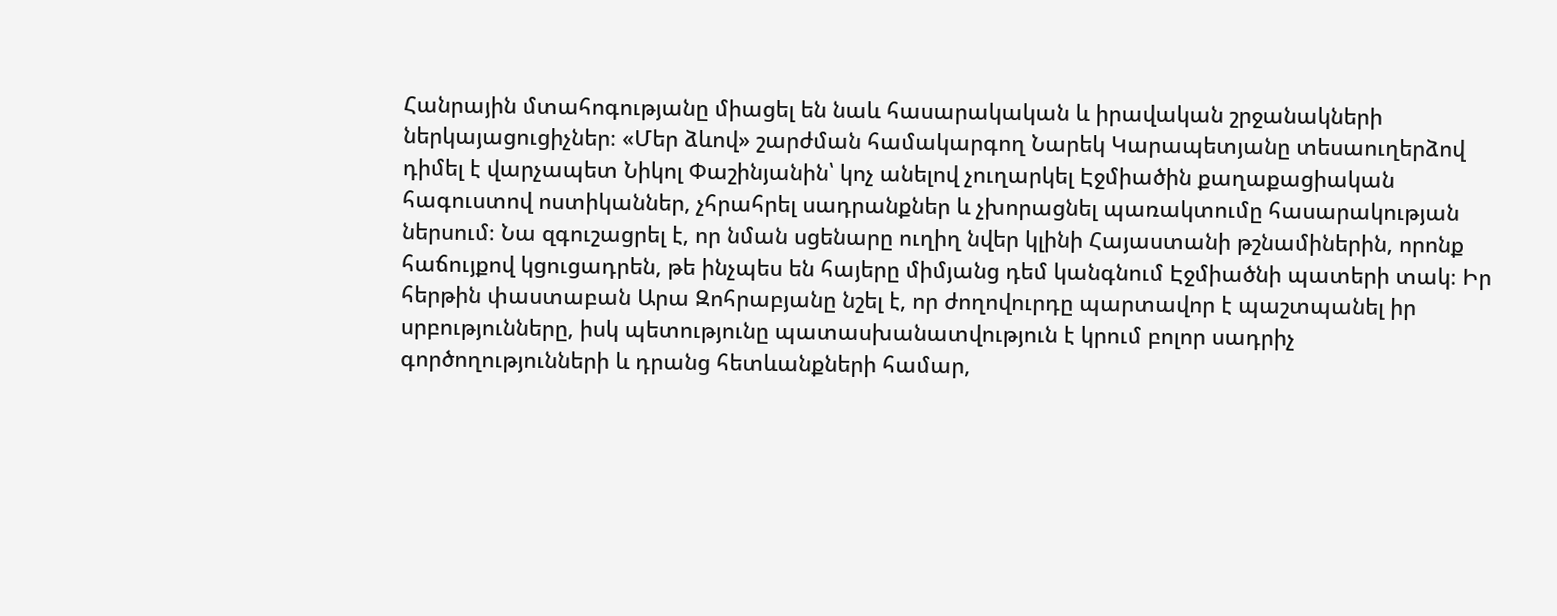Հանրային մտահոգությանը միացել են նաև հասարակական և իրավական շրջանակների ներկայացուցիչներ։ «Մեր ձևով» շարժման համակարգող Նարեկ Կարապետյանը տեսաուղերձով դիմել է վարչապետ Նիկոլ Փաշինյանին՝ կոչ անելով չուղարկել Էջմիածին քաղաքացիական հագուստով ոստիկաններ, չհրահրել սադրանքներ և չխորացնել պառակտումը հասարակության ներսում։ Նա զգուշացրել է, որ նման սցենարը ուղիղ նվեր կլինի Հայաստանի թշնամիներին, որոնք հաճույքով կցուցադրեն, թե ինչպես են հայերը միմյանց դեմ կանգնում Էջմիածնի պատերի տակ։ Իր հերթին փաստաբան Արա Զոհրաբյանը նշել է, որ ժողովուրդը պարտավոր է պաշտպանել իր սրբությունները, իսկ պետությունը պատասխանատվություն է կրում բոլոր սադրիչ գործողությունների և դրանց հետևանքների համար,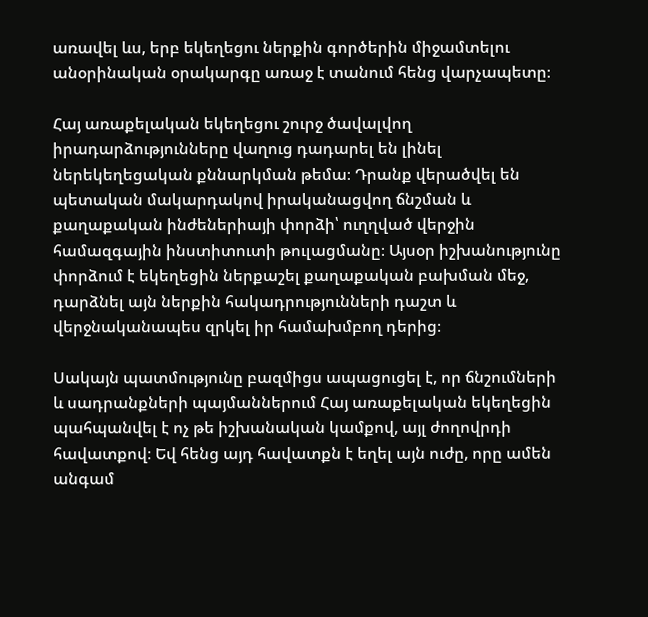առավել ևս, երբ եկեղեցու ներքին գործերին միջամտելու անօրինական օրակարգը առաջ է տանում հենց վարչապետը։

Հայ առաքելական եկեղեցու շուրջ ծավալվող իրադարձությունները վաղուց դադարել են լինել ներեկեղեցական քննարկման թեմա։ Դրանք վերածվել են պետական մակարդակով իրականացվող ճնշման և քաղաքական ինժեներիայի փորձի՝ ուղղված վերջին համազգային ինստիտուտի թուլացմանը։ Այսօր իշխանությունը փորձում է եկեղեցին ներքաշել քաղաքական բախման մեջ, դարձնել այն ներքին հակադրությունների դաշտ և վերջնականապես զրկել իր համախմբող դերից։

Սակայն պատմությունը բազմիցս ապացուցել է, որ ճնշումների և սադրանքների պայմաններում Հայ առաքելական եկեղեցին պահպանվել է ոչ թե իշխանական կամքով, այլ ժողովրդի հավատքով։ Եվ հենց այդ հավատքն է եղել այն ուժը, որը ամեն անգամ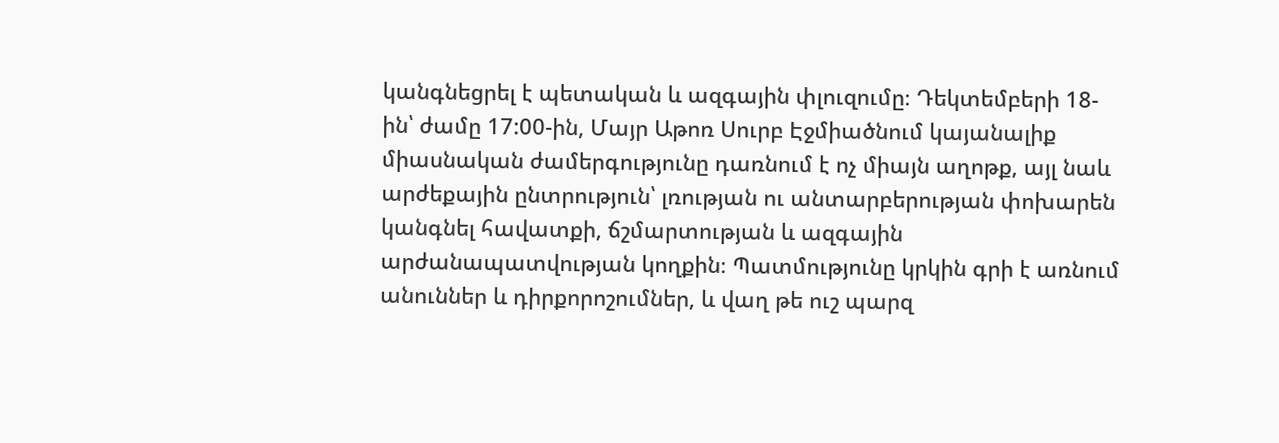կանգնեցրել է պետական և ազգային փլուզումը։ Դեկտեմբերի 18-ին՝ ժամը 17:00-ին, Մայր Աթոռ Սուրբ Էջմիածնում կայանալիք միասնական ժամերգությունը դառնում է ոչ միայն աղոթք, այլ նաև արժեքային ընտրություն՝ լռության ու անտարբերության փոխարեն կանգնել հավատքի, ճշմարտության և ազգային արժանապատվության կողքին։ Պատմությունը կրկին գրի է առնում անուններ և դիրքորոշումներ, և վաղ թե ուշ պարզ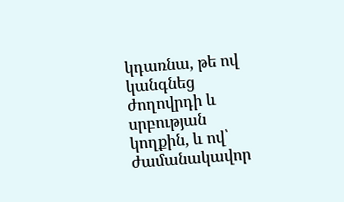կդառնա, թե ով կանգնեց ժողովրդի և սրբության կողքին, և ով՝ ժամանակավոր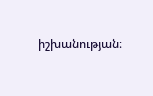իշխանության։